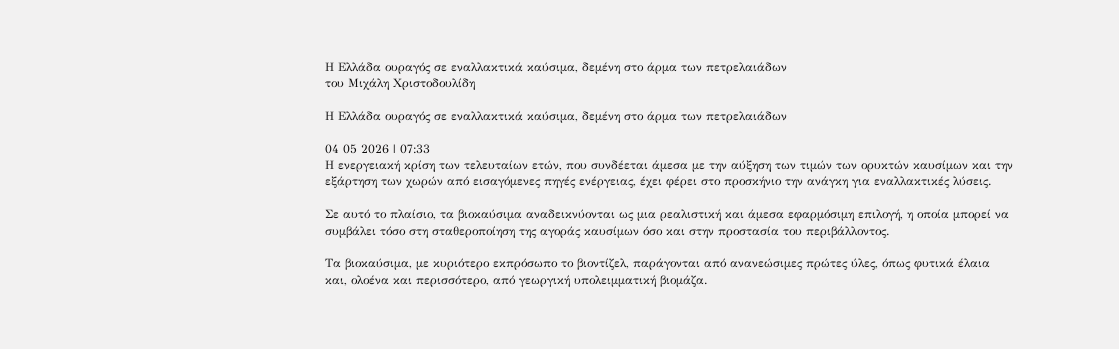Η Ελλάδα ουραγός σε εναλλακτικά καύσιμα, δεμένη στο άρμα των πετρελαιάδων
του Μιχάλη Χριστοδουλίδη

Η Ελλάδα ουραγός σε εναλλακτικά καύσιμα, δεμένη στο άρμα των πετρελαιάδων

04 05 2026 | 07:33
Η ενεργειακή κρίση των τελευταίων ετών, που συνδέεται άμεσα με την αύξηση των τιμών των ορυκτών καυσίμων και την εξάρτηση των χωρών από εισαγόμενες πηγές ενέργειας, έχει φέρει στο προσκήνιο την ανάγκη για εναλλακτικές λύσεις.

Σε αυτό το πλαίσιο, τα βιοκαύσιμα αναδεικνύονται ως μια ρεαλιστική και άμεσα εφαρμόσιμη επιλογή, η οποία μπορεί να συμβάλει τόσο στη σταθεροποίηση της αγοράς καυσίμων όσο και στην προστασία του περιβάλλοντος.

Τα βιοκαύσιμα, με κυριότερο εκπρόσωπο το βιοντίζελ, παράγονται από ανανεώσιμες πρώτες ύλες, όπως φυτικά έλαια και, ολοένα και περισσότερο, από γεωργική υπολειμματική βιομάζα.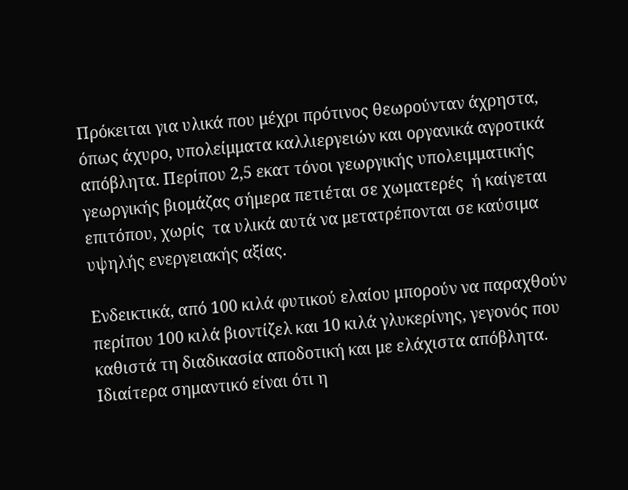Πρόκειται για υλικά που μέχρι πρότινος θεωρούνταν άχρηστα, όπως άχυρο, υπολείμματα καλλιεργειών και οργανικά αγροτικά απόβλητα. Περίπου 2,5 εκατ τόνοι γεωργικής υπολειμματικής γεωργικής βιομάζας σήμερα πετιέται σε χωματερές  ή καίγεται επιτόπου, χωρίς  τα υλικά αυτά να μετατρέπονται σε καύσιμα υψηλής ενεργειακής αξίας.

Ενδεικτικά, από 100 κιλά φυτικού ελαίου μπορούν να παραχθούν περίπου 100 κιλά βιοντίζελ και 10 κιλά γλυκερίνης, γεγονός που καθιστά τη διαδικασία αποδοτική και με ελάχιστα απόβλητα. Ιδιαίτερα σημαντικό είναι ότι η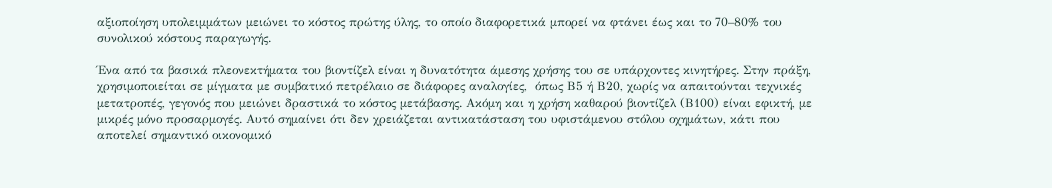αξιοποίηση υπολειμμάτων μειώνει το κόστος πρώτης ύλης, το οποίο διαφορετικά μπορεί να φτάνει έως και το 70–80% του συνολικού κόστους παραγωγής.

Ένα από τα βασικά πλεονεκτήματα του βιοντίζελ είναι η δυνατότητα άμεσης χρήσης του σε υπάρχοντες κινητήρες. Στην πράξη, χρησιμοποιείται σε μίγματα με συμβατικό πετρέλαιο σε διάφορες αναλογίες,  όπως Β5 ή Β20, χωρίς να απαιτούνται τεχνικές μετατροπές, γεγονός που μειώνει δραστικά το κόστος μετάβασης. Ακόμη και η χρήση καθαρού βιοντίζελ (Β100) είναι εφικτή, με μικρές μόνο προσαρμογές. Αυτό σημαίνει ότι δεν χρειάζεται αντικατάσταση του υφιστάμενου στόλου οχημάτων, κάτι που αποτελεί σημαντικό οικονομικό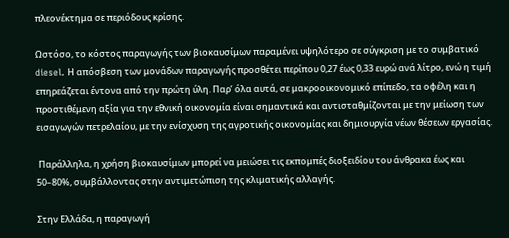πλεονέκτημα σε περιόδους κρίσης.

Ωστόσο, το κόστος παραγωγής των βιοκαυσίμων παραμένει υψηλότερο σε σύγκριση με το συμβατικό diesel. Η απόσβεση των μονάδων παραγωγής προσθέτει περίπου 0,27 έως 0,33 ευρώ ανά λίτρο, ενώ η τιμή επηρεάζεται έντονα από την πρώτη ύλη. Παρ’ όλα αυτά, σε μακροοικονομικό επίπεδο, τα οφέλη και η προστιθέμενη αξία για την εθνική οικονομία είναι σημαντικά και αντισταθμίζονται με την μείωση των εισαγωγών πετρελαίου, με την ενίσχυση της αγροτικής οικονομίας και δημιουργία νέων θέσεων εργασίας.

 Παράλληλα, η χρήση βιοκαυσίμων μπορεί να μειώσει τις εκπομπές διοξειδίου του άνθρακα έως και 50–80%, συμβάλλοντας στην αντιμετώπιση της κλιματικής αλλαγής.

Στην Ελλάδα, η παραγωγή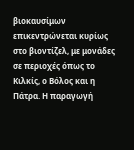βιοκαυσίμων επικεντρώνεται κυρίως στο βιοντίζελ, με μονάδες σε περιοχές όπως το Κιλκίς, ο Βόλος και η Πάτρα. Η παραγωγή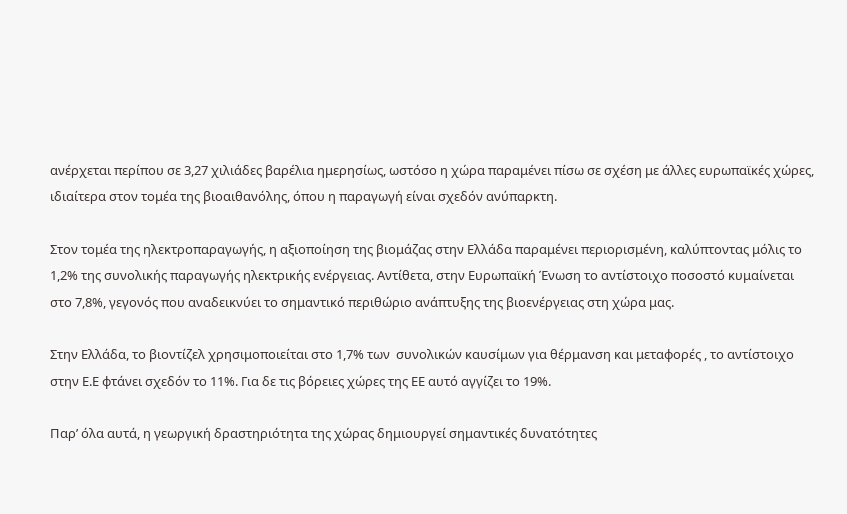ανέρχεται περίπου σε 3,27 χιλιάδες βαρέλια ημερησίως, ωστόσο η χώρα παραμένει πίσω σε σχέση με άλλες ευρωπαϊκές χώρες, ιδιαίτερα στον τομέα της βιοαιθανόλης, όπου η παραγωγή είναι σχεδόν ανύπαρκτη.

Στον τομέα της ηλεκτροπαραγωγής, η αξιοποίηση της βιομάζας στην Ελλάδα παραμένει περιορισμένη, καλύπτοντας μόλις το 1,2% της συνολικής παραγωγής ηλεκτρικής ενέργειας. Αντίθετα, στην Ευρωπαϊκή Ένωση το αντίστοιχο ποσοστό κυμαίνεται  στο 7,8%, γεγονός που αναδεικνύει το σημαντικό περιθώριο ανάπτυξης της βιοενέργειας στη χώρα μας.

Στην Ελλάδα, το βιοντίζελ χρησιμοποιείται στο 1,7% των  συνολικών καυσίμων για θέρμανση και μεταφορές , το αντίστοιχο στην Ε.Ε φτάνει σχεδόν το 11%. Για δε τις βόρειες χώρες της ΕΕ αυτό αγγίζει το 19%.

Παρ’ όλα αυτά, η γεωργική δραστηριότητα της χώρας δημιουργεί σημαντικές δυνατότητες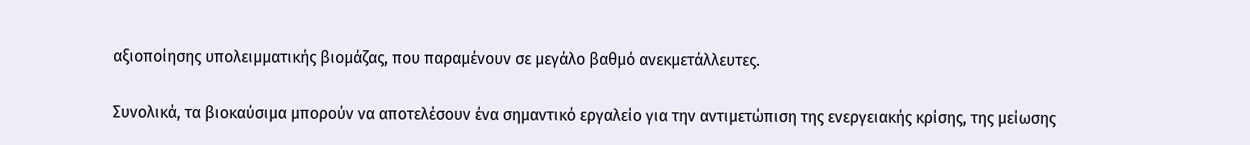αξιοποίησης υπολειμματικής βιομάζας, που παραμένουν σε μεγάλο βαθμό ανεκμετάλλευτες.

Συνολικά, τα βιοκαύσιμα μπορούν να αποτελέσουν ένα σημαντικό εργαλείο για την αντιμετώπιση της ενεργειακής κρίσης, της μείωσης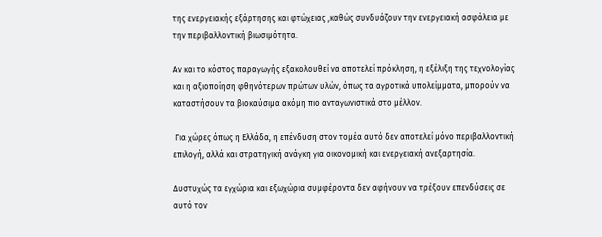της ενεργειακής εξάρτησης και φτώχειας ,καθώς συνδυάζουν την ενεργειακή ασφάλεια με την περιβαλλοντική βιωσιμότητα.

Αν και το κόστος παραγωγής εξακολουθεί να αποτελεί πρόκληση, η εξέλιξη της τεχνολογίας και η αξιοποίηση φθηνότερων πρώτων υλών, όπως τα αγροτικά υπολείμματα, μπορούν να καταστήσουν τα βιοκαύσιμα ακόμη πιο ανταγωνιστικά στο μέλλον.

 Για χώρες όπως η Ελλάδα, η επένδυση στον τομέα αυτό δεν αποτελεί μόνο περιβαλλοντική επιλογή, αλλά και στρατηγική ανάγκη για οικονομική και ενεργειακή ανεξαρτησία.

Δυστυχώς τα εγχώρια και εξωχώρια συμφέροντα δεν αφήνουν να τρέξουν επενδύσεις σε αυτό τον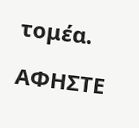τομέα.

ΑΦΗΣΤΕ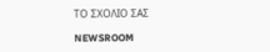ΤΟ ΣΧΟΛΙΟ ΣΑΣ

NEWSROOM